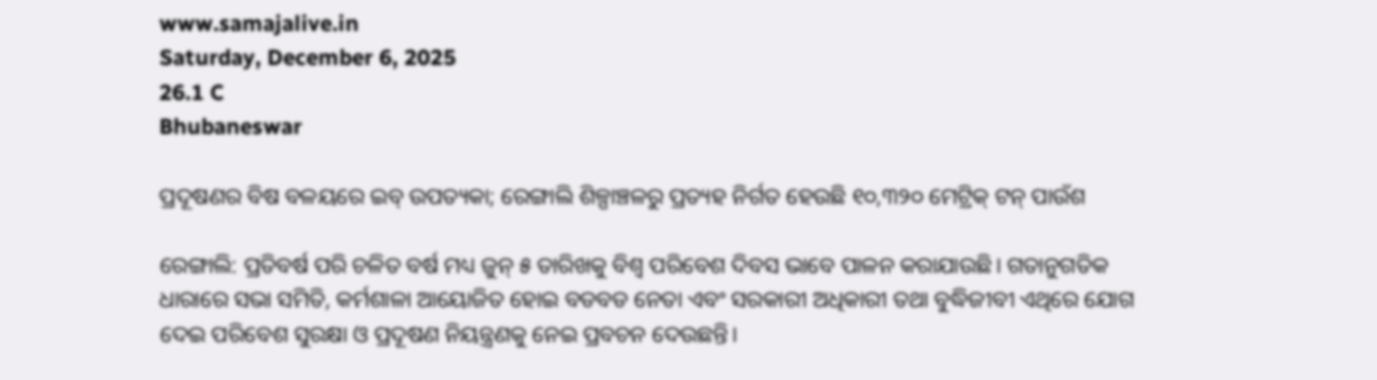www.samajalive.in
Saturday, December 6, 2025
26.1 C
Bhubaneswar

ପ୍ରଦୂଷଣର ବିଷ ବଳୟରେ ଇବ୍‌‌ ଉପତ୍ୟକା; ରେଙ୍ଗାଲି ଶିଳ୍ପାଞ୍ଚଳରୁ ପ୍ରତ୍ୟହ ନିର୍ଗତ ହେଉଛି ୧୦,୩୨୦ ମେଟ୍ରିକ୍‌‌ ଟନ୍‌‌ ପାଉଁଶ

ରେଙ୍ଗାଲି: ପ୍ରତିବର୍ଷ ପରି ଚଳିତ ବର୍ଷ ମଧ୍ୟ ଜୁନ୍‌‌ ୫ ତାରିଖକୁ ବିଶ୍ୱ ପରିବେଶ ଦିବସ ଭାବେ ପାଳନ କରାଯାଉଛି। ଗତାନୁଗତିକ ଧାରାରେ ସଭା ସମିତି, କର୍ମଶାଳା ଆୟୋଜିତ ହୋଇ ବଡବଡ ନେତା ଏବଂ ସରକାରୀ ଅଧିକାରୀ ତଥା ବୁଦ୍ଧିଜୀବୀ ଏଥିରେ ଯୋଗ ଦେଇ ପରିବେଶ ସୁରକ୍ଷା ଓ ପ୍ରଦୂଷଣ ନିୟନ୍ତ୍ରଣକୁ ନେଇ ପ୍ରବଚନ ଦେଉଛନ୍ତି।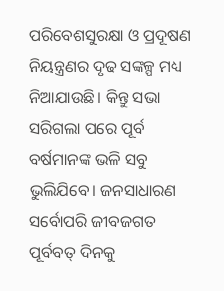ପରିବେଶସୁରକ୍ଷା ଓ ପ୍ରଦୂଷଣ ନିୟନ୍ତ୍ରଣର ଦୃଢ ସଙ୍କଳ୍ପ ମଧ୍ୟ ନିଆଯାଉଛି। କିନ୍ତୁ ସଭା ସରିଗଲା ପରେ ପୂର୍ବ ବର୍ଷମାନଙ୍କ ଭଳି ସବୁ ଭୁଲିଯିବେ। ଜନସାଧାରଣ ସର୍ବୋପରି ଜୀବଜଗତ ପୂର୍ବବତ୍‌‌ ଦିନକୁ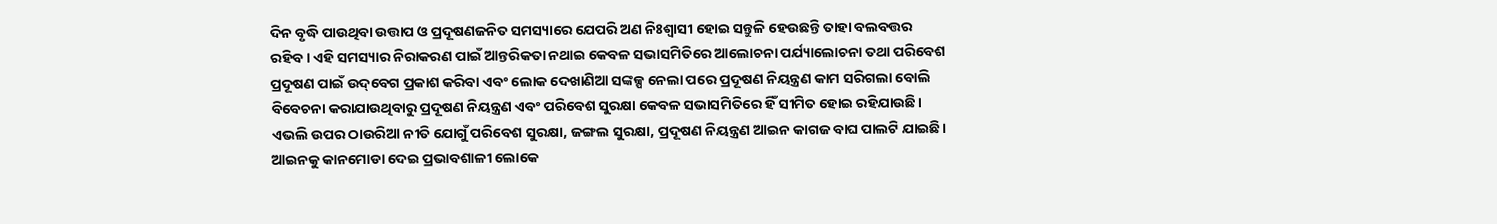ଦିନ ବୃଦ୍ଧି ପାଉଥିବା ଉତ୍ତାପ ଓ ପ୍ରଦୂଷଣଜନିତ ସମସ୍ୟାରେ ଯେପରି ଅଣ ନିଃଶ୍ୱାସୀ ହୋଇ ସନ୍ତୁଳି ହେଉଛନ୍ତି ତାହା ବଲବତ୍ତର ରହିବ। ଏହି ସମସ୍ୟାର ନିରାକରଣ ପାଇଁ ଆନ୍ତରିକତା ନଥାଇ କେବଳ ସଭାସମିତିରେ ଆଲୋଚନା ପର୍ଯ୍ୟାଲୋଚନା ତଥା ପରିବେଶ ପ୍ରଦୂଷଣ ପାଇଁ ଉଦ୍‌‌ବେଗ ପ୍ରକାଶ କରିବା ଏବଂ ଲୋକ ଦେଖାଣିଆ ସଙ୍କଳ୍ପ ନେଲା ପରେ ପ୍ରଦୂଷଣ ନିୟନ୍ତ୍ରଣ କାମ ସରିଗଲା ବୋଲି ବିବେଚନା କରାଯାଉଥିବାରୁ ପ୍ରଦୂଷଣ ନିୟନ୍ତ୍ରଣ ଏବଂ ପରିବେଶ ସୁରକ୍ଷା କେବଳ ସଭାସମିତିରେ ହିଁ ସୀମିତ ହୋଇ ରହିଯାଉଛି। ଏଭଲି ଉପର ଠାଉରିଆ ନୀତି ଯୋଗୁଁ ପରିବେଶ ସୁରକ୍ଷା, ଜଙ୍ଗଲ ସୁରକ୍ଷା, ପ୍ରଦୂଷଣ ନିୟନ୍ତ୍ରଣ ଆଇନ କାଗଜ ବାଘ ପାଲଟି ଯାଇଛି। ଆଇନକୁ କାନମୋଡା ଦେଇ ପ୍ରଭାବଶାଳୀ ଲୋକେ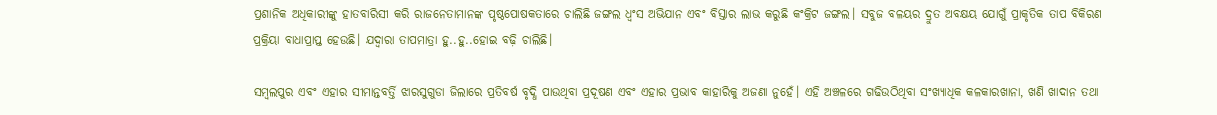ପ୍ରଶାନିକ ଅଧିକାରୀଙ୍କୁ ହାତବାରିସୀ କରି ରାଜନେତାମାନଙ୍କ ପୃଷ୍ଠପୋଷକତାରେ ଚାଲିଛି ଜଙ୍ଗଲ ଧ୍ୱଂସ ଅଭିଯାନ ଏବଂ ବିସ୍ତାର ଲାଭ କରୁଛି କଂକ୍ରିଟ ଜଙ୍ଗଲ। ସବୁଜ ବଳୟର ଦ୍ରୁତ ଅବକ୍ଷୟ ଯୋଗୁଁ ପ୍ରାକୃତିକ ତାପ ବିକିରଣ ପ୍ରକ୍ରିୟା ବାଧାପ୍ରାପ୍ତ ହେଉଛି। ଯଦ୍ୱାରା ତାପମାତ୍ରା ହୁ..ହୁ..ହୋଇ ବଢ଼ି ଚାଲିଛି।

ସମ୍ବଲପୁର ଏବଂ ଏହାର ସୀମାନ୍ତବର୍ତ୍ତି ଝାରସୁଗୁଡା ଜିଲାରେ ପ୍ରତିବର୍ଷ ବୃଦ୍ଧି ପାଉଥିବା ପ୍ରଦୂଷଣ ଏବଂ ଏହାର ପ୍ରଭାବ କାହାରିକୁ ଅଜଣା ନୁହେଁ। ଏହି ଅଞ୍ଚଳରେ ଗଢିଉଠିଥିବା ସଂଖ୍ୟାଧିକ କଳକାରଖାନା, ଖଣି ଖାଦାନ ତଥା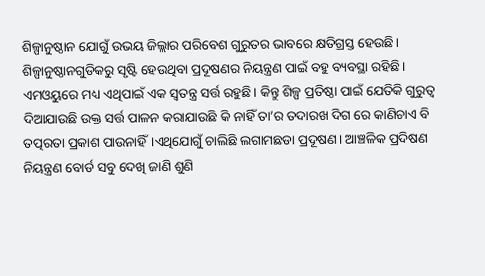ଶିଳ୍ପାନୁଷ୍ଠାନ ଯୋଗୁଁ ଉଭୟ ଜିଲ୍ଲାର ପରିବେଶ ଗୁରୁତର ଭାବରେ କ୍ଷତିଗ୍ରସ୍ତ ହେଉଛି। ଶିଳ୍ପାନୁଷ୍ଠାନଗୁଡିକରୁ ସୃଷ୍ଟି ହେଉଥିବା ପ୍ରଦୂଷଣର ନିୟନ୍ତ୍ରଣ ପାଇଁ ବହୁ ବ୍ୟବସ୍ଥା ରହିଛି। ଏମଓୟୁରେ ମଧ୍ୟ ଏଥିପାଇଁ ଏକ ସ୍ୱତନ୍ତ୍ର ସର୍ତ୍ତ ରହୁଛି। କିନ୍ତୁ ଶିଳ୍ପ ପ୍ରତିଷ୍ଠା ପାଇଁ ଯେତିକି ଗୁରୁତ୍ୱ ଦିଆଯାଉଛି ଉକ୍ତ ସର୍ତ୍ତ ପାଳନ କରାଯାଉଛି କି ନାହିଁ ତା’ର ତଦାରଖ ଦିଗ ରେ କାଣିଚାଏ ବି ତତ୍ପରତା ପ୍ରକାଶ ପାଉନାହିଁ।ଏଥିଯୋଗୁଁ ଚାଲିଛି ଲଗାମଛଡା ପ୍ରଦୂଷଣ। ଆଞ୍ଚଳିକ ପ୍ରଦିଷଣ ନିୟନ୍ତ୍ରଣ ବୋର୍ଡ ସବୁ ଦେଖି ଜାଣି ଶୁଣି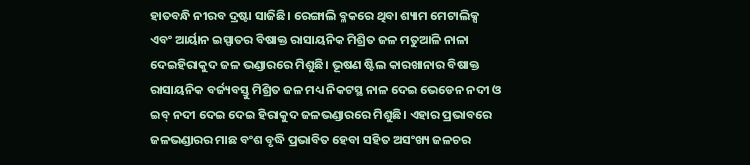ହାତବନ୍ଧି ନୀରବ ଦ୍ରଷ୍ଟା ସାଜିଛି। ରେଙ୍ଗାଲି ବ୍ଳକରେ ଥିବା ଶ୍ୟାମ ମେଟାଲିକ୍ସ ଏବଂ ଆର୍ୟାନ ଇସ୍ପାତର ବିଷାକ୍ତ ରାସାୟନିକ ମିଶ୍ରିତ ଜଳ ମତୁଆଳି ନାଳା ଦେଇହିରାକୁଦ ଜଳ ଭଣ୍ଡାରରେ ମିଶୁଛି। ଭୂଷଣ ଷ୍ଟିଲ କାରଖାନାର ବିଷାକ୍ତ ରାସାୟନିକ ବର୍ଜ୍ୟବସ୍ତୁ ମିଶ୍ରିତ ଜଳ ମଧ୍ୟ ନିକଟସ୍ଥ ନାଳ ଦେଇ ଭେଡେନ ନଦୀ ଓ ଇବ୍‌‌ ନଦୀ ଦେଇ ଦେଇ ହିରାକୁଦ ଜଳଭଣ୍ଡାରରେ ମିଶୁଛି। ଏହାର ପ୍ରଭାବରେ ଜଳଭଣ୍ଡାରର ମାଛ ବଂଶ ବୃଦ୍ଧି ପ୍ରଭାବିତ ହେବା ସହିତ ଅସଂଖ୍ୟ ଜଳଚର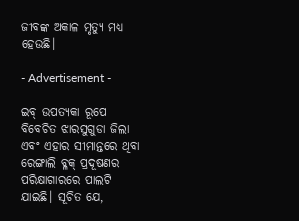ଜୀବଙ୍କ ଅକାଳ ମୃତ୍ୟୁ ମଧ୍ୟ ହେଉଛି।

- Advertisement -

ଇବ୍‌‌ ଉପତ୍ୟକା ରୂପେ ବିବେଚିତ ଝାରସୁଗୁଡା ଜିଲା ଏବଂ ଏହାର ସୀମାନ୍ତରେ ଥିବା ରେଙ୍ଗାଲି ବ୍ଳକ୍‌‌ ପ୍ରଦୂଷଣର ପରିକ୍ଷାଗାରରେ ପାଲଟି ଯାଇଛି। ସୂଚିତ ଯେ,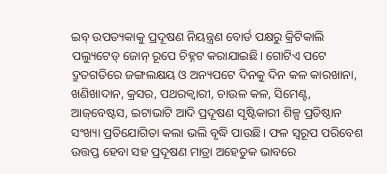ଇବ୍‌‌ ଉପତ୍ୟକାକୁ ପ୍ରଦୂଷଣ ନିୟନ୍ତ୍ରଣ ବୋର୍ଡ ପକ୍ଷରୁ କ୍ରିଟିକାଲି ପଲ୍ୟୁଟେଡ୍ ଜୋନ୍‌‌ ରୂପେ ଚିହ୍ନଟ କରାଯାଇଛି। ଗୋଟିଏ ପଟେ ଦ୍ରୁତଗତିରେ ଜଙ୍ଗଲକ୍ଷୟ ଓ ଅନ୍ୟପଟେ ଦିନକୁ ଦିନ କଳ କାରଖାନା, ଖଣିଖାଦାନ, କ୍ରସର, ପଥରକ୍ୱାରୀ, ଚାଉଳ କଳ, ସିମେଣ୍ଟ, ଆଜ୍‌‌ବେଷ୍ଟସ, ଇଟାଭାଟି ଆଦି ପ୍ରଦୂଷଣ ସୃଷ୍ଟିକାରୀ ଶିଳ୍ପ ପ୍ରତିଷ୍ଠାନ ସଂଖ୍ୟା ପ୍ରତିଯୋଗିତା କଲା ଭଲି ବୃଦ୍ଧି ପାଉଛି। ଫଳ ସ୍ୱରୂପ ପରିବେଶ ଉତ୍ତପ୍ତ ହେବା ସହ ପ୍ରଦୂଷଣ ମାତ୍ରା ଅହେତୁକ ଭାବରେ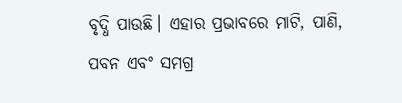ବୃଦ୍ଧି ପାଉଛି। ଏହାର ପ୍ରଭାବରେ ମାଟି, ପାଣି, ପବନ ଏବଂ ସମଗ୍ର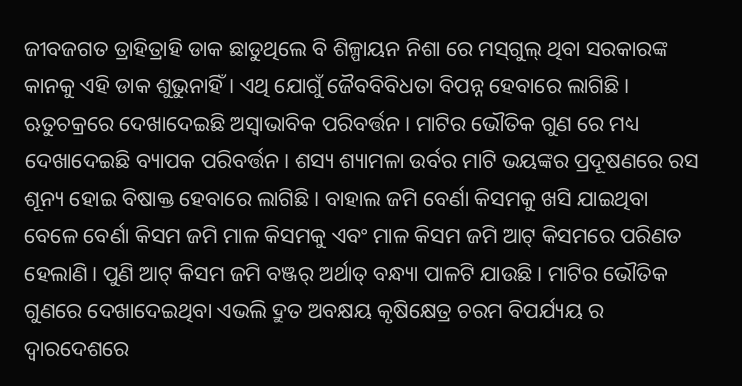ଜୀବଜଗତ ତ୍ରାହିତ୍ରାହି ଡାକ ଛାଡୁଥିଲେ ବି ଶିଳ୍ପାୟନ ନିଶା ରେ ମସ୍‌‌ଗୁଲ୍‌‌ ଥିବା ସରକାରଙ୍କ କାନକୁ ଏହି ଡାକ ଶୁଭୁନାହିଁ। ଏଥି ଯୋଗୁଁ ଜୈବବିବିଧତା ବିପନ୍ନ ହେବାରେ ଲାଗିଛି। ଋତୁଚକ୍ରରେ ଦେଖାଦେଇଛି ଅସ୍ୱାଭାବିକ ପରିବର୍ତ୍ତନ। ମାଟିର ଭୌତିକ ଗୁଣ ରେ ମଧ୍ୟ ଦେଖାଦେଇଛି ବ୍ୟାପକ ପରିବର୍ତ୍ତନ। ଶସ୍ୟ ଶ୍ୟାମଳା ଉର୍ବର ମାଟି ଭୟଙ୍କର ପ୍ରଦୂଷଣରେ ରସ ଶୂନ୍ୟ ହୋଇ ବିଷାକ୍ତ ହେବାରେ ଲାଗିଛି। ବାହାଲ ଜମି ବେର୍ଣା କିସମକୁ ଖସି ଯାଇଥିବା ବେଳେ ବେର୍ଣା କିସମ ଜମି ମାଳ କିସମକୁ ଏବଂ ମାଳ କିସମ ଜମି ଆଟ୍‌‌ କିସମରେ ପରିଣତ ହେଲାଣି। ପୁଣି ଆଟ୍‌‌ କିସମ ଜମି ବଞ୍ଜର୍‌‌ ଅର୍ଥାତ୍‌‌ ବନ୍ଧ୍ୟା ପାଳଟି ଯାଉଛି। ମାଟିର ଭୌତିକ ଗୁଣରେ ଦେଖାଦେଇଥିବା ଏଭଲି ଦ୍ରୁତ ଅବକ୍ଷୟ କୃଷିକ୍ଷେତ୍ର ଚରମ ବିପର୍ଯ୍ୟୟ ର ଦ୍ୱାରଦେଶରେ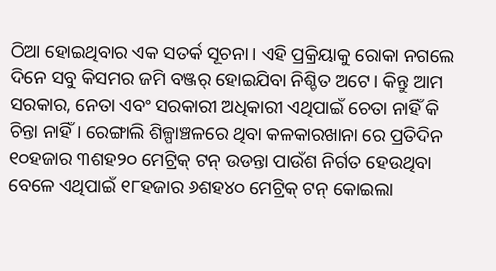ଠିଆ ହୋଇଥିବାର ଏକ ସତର୍କ ସୂଚନା। ଏହି ପ୍ରକ୍ରିୟାକୁ ରୋକା ନଗଲେ ଦିନେ ସବୁ କିସମର ଜମି ବଞ୍ଜର୍‌‌ ହୋଇଯିବା ନିଶ୍ଚିତ ଅଟେ। କିନ୍ତୁ ଆମ ସରକାର, ନେତା ଏବଂ ସରକାରୀ ଅଧିକାରୀ ଏଥିପାଇଁ ଚେତା ନାହିଁ କି ଚିନ୍ତା ନାହିଁ। ରେଙ୍ଗାଲି ଶିଳ୍ପାଞ୍ଚଳରେ ଥିବା କଳକାରଖାନା ରେ ପ୍ରତିଦିନ ୧୦ହଜାର ୩ଶହ୨୦ ମେଟ୍ରିକ୍‌‌ ଟନ୍‌‌ ଉଡନ୍ତା ପାଉଁଶ ନିର୍ଗତ ହେଉଥିବା ବେଳେ ଏଥିପାଇଁ ୧୮ହଜାର ୬ଶହ୪୦ ମେଟ୍ରିକ୍‌‌ ଟନ୍‌‌ କୋଇଲା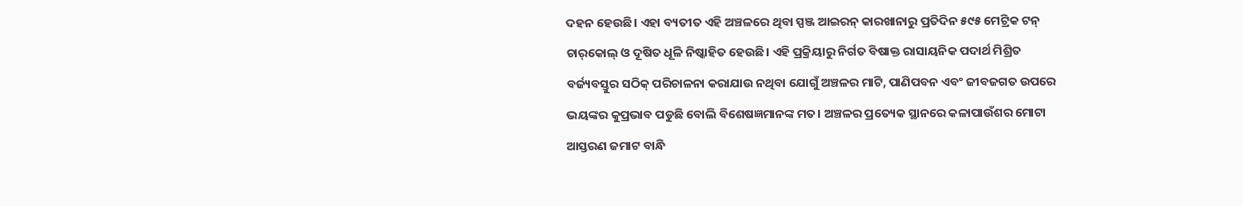ଦହନ ହେଉଛି। ଏହା ବ୍ୟତୀତ ଏହି ଅଞ୍ଚଳରେ ଥିବା ସ୍ପଞ୍ଜ ଆଇରନ୍‌‌ କାରଖାନାରୁ ପ୍ରତିଦିନ ୫୯୫ ମେଟ୍ରିକ ଟନ୍‌‌ ଚାର୍‌କୋଲ୍‌‌ ଓ ଦୂଷିତ ଧୂଳି ନିଷ୍କାହିତ ହେଉଛି। ଏହି ପ୍ରକ୍ରିୟାରୁ ନିର୍ଗତ ବିଷାକ୍ତ ରାସାୟନିକ ପଦାର୍ଥ ମିଶ୍ରିତ ବର୍ଜ୍ୟବସ୍ତୁର ସଠିକ୍‌‌ ପରିଚାଳନା କରାଯାଉ ନଥିବା ଯୋଗୁଁ ଅଞ୍ଚଳର ମାଟି, ପାଣିପବନ ଏବଂ ଜୀବଜଗତ ଉପରେ ଭୟଙ୍କର କୁପ୍ରଭାବ ପଡୁଛି ବୋଲି ବିଶେଷଜ୍ଞମାନଙ୍କ ମତ। ଅଞ୍ଚଳର ପ୍ରତ୍ୟେକ ସ୍ଥାନରେ କଳାପାଉଁଶର ମୋଟା ଆସ୍ତରଣ ଜମାଟ ବାନ୍ଧି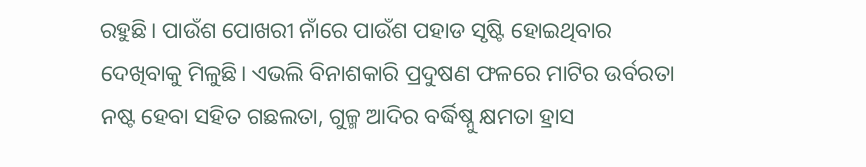ରହୁଛି। ପାଉଁଶ ପୋଖରୀ ନାଁରେ ପାଉଁଶ ପହାଡ ସୃଷ୍ଟି ହୋଇଥିବାର ଦେଖିବାକୁ ମିଳୁଛି। ଏଭଲି ବିନାଶକାରି ପ୍ରଦୁଷଣ ଫଳରେ ମାଟିର ଉର୍ବରତା ନଷ୍ଟ ହେବା ସହିତ ଗଛଲତା, ଗୁଳ୍ମ ଆଦିର ବର୍ଦ୍ଧିଷ୍ନୁ କ୍ଷମତା ହ୍ରାସ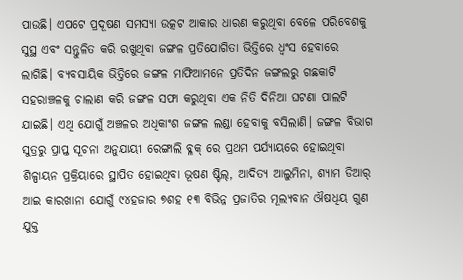ପାଉଛି। ଏପଟେ ପ୍ରଦୂଷଣ ସମସ୍ୟା ଉତ୍କଟ ଆକାର ଧାରଣ କରୁଥିବା ବେଳେ ପରିବେଶକୁ ସୁସ୍ଥ ଏବଂ ସନ୍ତୁଳିତ କରି ରଖୁଥିବା ଜଙ୍ଗଳ ପ୍ରତିଯୋଗିତା ଭିତ୍ତିରେ ଧ୍ୱଂସ ହେବାରେ ଲାଗିଛି। ବ୍ୟବସାୟିକ ଭିତ୍ତିରେ ଜଙ୍ଗଳ ମାଫିଆମନେ ପ୍ରତିଦିନ ଜଙ୍ଗଲରୁ ଗଛକାଟି ସହରାଞ୍ଚଳକୁ ଚାଲାଣ କରି ଜଙ୍ଗଳ ସଫା କରୁଥିବା ଏକ ନିତି ଦିନିଆ ଘଟଣା ପାଲଟି ଯାଇଛି। ଏଥି ଯୋଗୁଁ ଅଞ୍ଚଳର ଅଧିକାଂଶ ଜଙ୍ଗଳ ଲଣ୍ଡା ହେବାକୁ ବସିଲାଣି। ଜଙ୍ଗଳ ବିଭାଗ ସୁତ୍ରରୁ ପ୍ରାପ୍ତ ସୂଚନା ଅନୁଯାୟୀ ରେଙ୍ଗାଲି ବ୍ଳକ୍‌‌ ରେ ପ୍ରଥମ ପର୍ଯ୍ୟାୟରେ ହୋଇଥିବା ଶିଳ୍ପାୟନ ପ୍ରକ୍ରିୟାରେ ସ୍ଥାପିତ ହୋଇଥିବା ଭୂଷଣ ଷ୍ଟିଲ୍‌‌, ଆଦିତ୍ୟ ଆଲୁମିନା, ଶ୍ୟାମ ଡିଆର୍‌‌ ଆଇ କାରଖାନା ଯୋଗୁଁ ୯୪ହଜାର ୭ଶହ ୧୩ ବିଭିନ୍ନ ପ୍ରଜାତିର ମୂଲ୍ୟବାନ ଔଷଧିୟ ଗୁଣ ଯୁକ୍ତ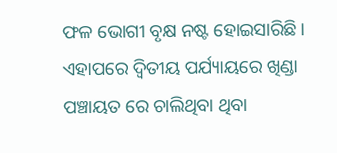ଫଳ ଭୋଗୀ ବୃକ୍ଷ ନଷ୍ଟ ହୋଇସାରିଛି। ଏହାପରେ ଦ୍ୱିତୀୟ ପର୍ଯ୍ୟାୟରେ ଖିଣ୍ଡା ପଞ୍ଚାୟତ ରେ ଚାଲିଥିବା ଥିବା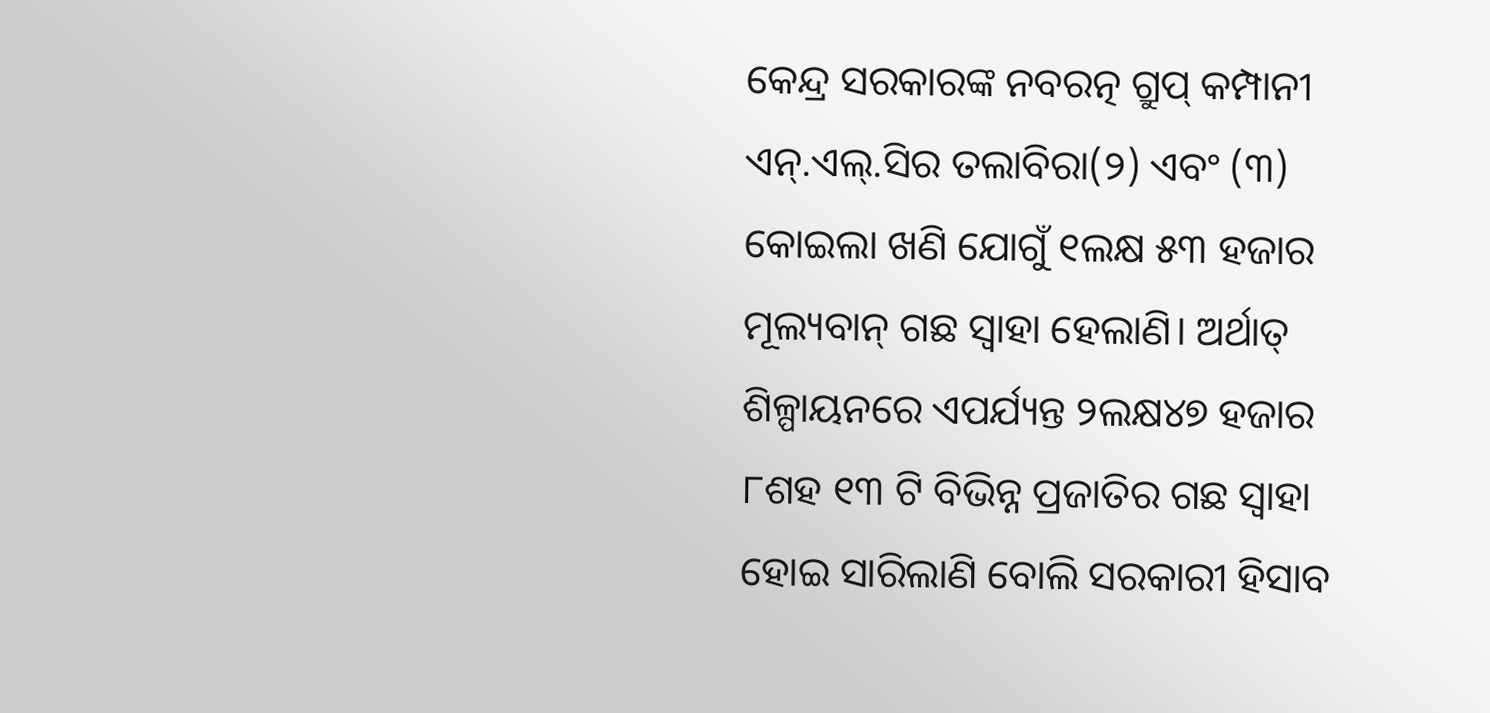କେନ୍ଦ୍ର ସରକାରଙ୍କ ନବରତ୍ନ ଗ୍ରୁପ୍‌‌ କମ୍ପାନୀ ଏନ୍‌‌.ଏଲ୍‌‌.ସିର ତଲାବିରା(୨) ଏବଂ (୩) କୋଇଲା ଖଣି ଯୋଗୁଁ ୧ଲକ୍ଷ ୫୩ ହଜାର ମୂଲ୍ୟବାନ୍‌‌ ଗଛ ସ୍ୱାହା ହେଲାଣି। ଅର୍ଥାତ୍‌‌ ଶିଳ୍ପାୟନରେ ଏପର୍ଯ୍ୟନ୍ତ ୨ଲକ୍ଷ୪୭ ହଜାର ୮ଶହ ୧୩ ଟି ବିଭିନ୍ନ ପ୍ରଜାତିର ଗଛ ସ୍ୱାହା ହୋଇ ସାରିଲାଣି ବୋଲି ସରକାରୀ ହିସାବ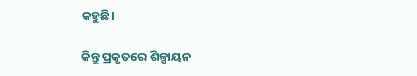କହୁଛି।

କିନ୍ତୁ ପ୍ରକୃତରେ ଶିଳ୍ପାୟନ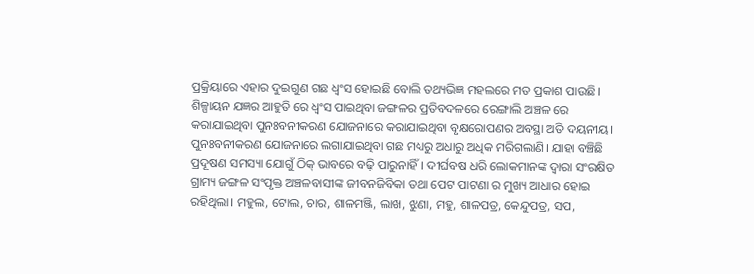ପ୍ରକ୍ରିୟାରେ ଏହାର ଦୁଇଗୁଣ ଗଛ ଧ୍ୱଂସ ହୋଇଛି ବୋଲି ତଥ୍ୟଭିଜ୍ଞ ମହଲରେ ମତ ପ୍ରକାଶ ପାଉଛି। ଶିଳ୍ପାୟନ ଯଜ୍ଞର ଆହୁତି ରେ ଧ୍ୱଂସ ପାଇଥିବା ଜଙ୍ଗଳର ପ୍ରତିବଦଳରେ ରେଙ୍ଗାଲି ଅଞ୍ଚଳ ରେ କରାଯାଇଥିବା ପୁନଃବନୀକରଣ ଯୋଜନାରେ କରାଯାଇଥିବା ବୃକ୍ଷରୋପଣର ଅବସ୍ଥା ଅତି ଦୟନୀୟ। ପୁନଃବନୀକରଣ ଯୋଜନାରେ ଲଗାଯାଇଥିବା ଗଛ ମଧ୍ୟରୁ ଅଧାରୁ ଅଧିକ ମରିଗଲାଣି। ଯାହା ବଞ୍ଚିଛି ପ୍ରଦୂଷଣ ସମସ୍ୟା ଯୋଗୁଁ ଠିକ୍‌‌ ଭାବରେ ବଢ଼ି ପାରୁନାହିଁ। ଦୀର୍ଘବଷ ଧରି ଲୋକମାନଙ୍କ ଦ୍ୱାରା ସଂରକ୍ଷିତ ଗ୍ରାମ୍ୟ ଜଙ୍ଗଳ ସଂପୃକ୍ତ ଅଞ୍ଚଳବାସୀଙ୍କ ଜୀବନଜିବିକା ତଥା ପେଟ ପାଟଣା ର ମୁଖ୍ୟ ଆଧାର ହୋଇ ରହିଥିଲା। ମହୁଲ, ଟୋଲ, ଚାର, ଶାଳମଞ୍ଜି, ଲାଖ, ଝୁଣା, ମହୁ, ଶାଳପତ୍ର, କେନ୍ଦୁପତ୍ର, ସପ,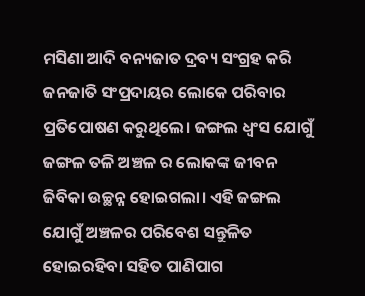ମସିଣା ଆଦି ବନ୍ୟଜାତ ଦ୍ରବ୍ୟ ସଂଗ୍ରହ କରି ଜନଜାତି ସଂପ୍ରଦାୟର ଲୋକେ ପରିବାର ପ୍ରତିପୋଷଣ କରୁଥିଲେ। ଜଙ୍ଗଲ ଧ୍ୱଂସ ଯୋଗୁଁ ଜଙ୍ଗଳ ତଳି ଅଞ୍ଚଳ ର ଲୋକଙ୍କ ଜୀବନ ଜିବିକା ଉଚ୍ଛନ୍ନ ହୋଇଗଲା। ଏହି ଜଙ୍ଗଲ ଯୋଗୁଁ ଅଞ୍ଚଳର ପରିବେଶ ସନ୍ତୁଳିତ ହୋଇରହିବା ସହିତ ପାଣିପାଗ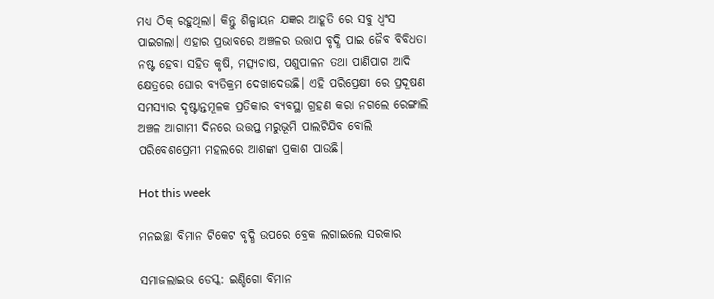ମଧ୍ୟ ଠିକ୍‌‌ ରହୁଥିଲା। କିନ୍ତୁ ଶିଳ୍ପାୟନ ଯଜ୍ଞର ଆହୂତି ରେ ସବୁ ଧ୍ୱଂସ ପାଇଗଲା। ଏହାର ପ୍ରଭାବରେ ଅଞ୍ଚଳର ଉତ୍ତାପ ବୃଦ୍ଧି ପାଇ ଜୈବ ବିବିଧତା ନଷ୍ଟ ହେବା ସହିତ କୃଷି, ମତ୍ସ୍ୟଚାଷ, ପଶୁପାଳନ ତଥା ପାଣିପାଗ ଆଦି କ୍ଷେତ୍ରରେ ଘୋର ବ୍ୟତିକ୍ରମ ଦେଖାଦେଉଛି। ଏହି ପରିପ୍ରେକ୍ଷୀ ରେ ପ୍ରଦୂଷଣ ସମସ୍ୟାର ଦୃଷ୍ଟାନ୍ତମୂଳକ ପ୍ରତିକାର ବ୍ୟବସ୍ଥା ଗ୍ରହଣ କରା ନଗଲେ ରେଙ୍ଗାଲି ଅଞ୍ଚଳ ଆଗାମୀ ଦିନରେ ଉତ୍ତପ୍ତ ମରୁଭୂମି ପାଲଟିଯିବ ବୋଲି ପରିବେଶପ୍ରେମୀ ମହଲରେ ଆଶଙ୍କା ପ୍ରକାଶ ପାଉଛି।

Hot this week

ମନଇଚ୍ଛା ବିମାନ ଟିକେଟ ବୃଦ୍ଧି ଉପରେ ବ୍ରେକ ଲଗାଇଲେ ସରକାର

ସମାଜଲାଇଭ ଡେସ୍କ: ଇଣ୍ଡିଗୋ ବିମାନ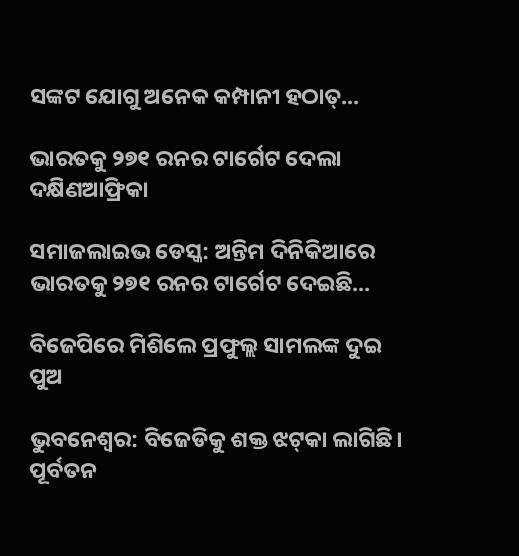ସଙ୍କଟ ଯୋଗୁ ଅନେକ କମ୍ପାନୀ ହଠାତ୍‌...

ଭାରତକୁ ୨୭୧ ରନର ଟାର୍ଗେଟ ଦେଲା ଦକ୍ଷିଣଆଫ୍ରିକା

ସମାଜଲାଇଭ ଡେସ୍କ: ଅନ୍ତିମ ଦିନିକିଆରେ ଭାରତକୁ ୨୭୧ ରନର ଟାର୍ଗେଟ ଦେଇଛି...

ବିଜେପିରେ ମିଶିଲେ ପ୍ରଫୁଲ୍ଲ ସାମଲଙ୍କ ଦୁଇ ପୁଅ

ଭୁବନେଶ୍ଵର: ବିଜେଡିକୁ ଶକ୍ତ ଝଟ୍‌କା ଲାଗିଛି। ପୂର୍ବତନ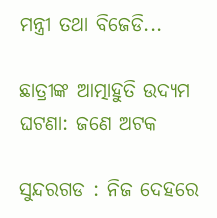ମନ୍ତ୍ରୀ ତଥା ବିଜେଡି...

ଛାତ୍ରୀଙ୍କ ଆତ୍ମାହୁତି ଉଦ୍ୟମ ଘଟଣା: ଜଣେ ଅଟକ

ସୁନ୍ଦରଗଡ : ନିଜ ଦେହରେ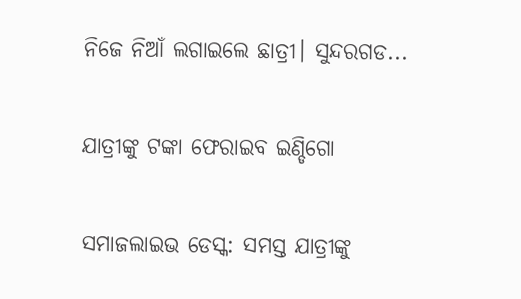ନିଜେ ନିଆଁ ଲଗାଇଲେ ଛାତ୍ରୀ। ସୁନ୍ଦରଗଡ...

ଯାତ୍ରୀଙ୍କୁ ଟଙ୍କା ଫେରାଇବ ଇଣ୍ଡିଗୋ

ସମାଜଲାଇଭ ଡେସ୍କ: ସମସ୍ତ ଯାତ୍ରୀଙ୍କୁ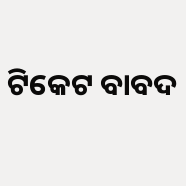ଟିକେଟ ବାବଦ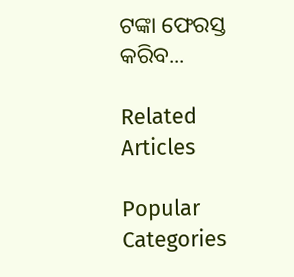ଟଙ୍କା ଫେରସ୍ତ କରିବ...

Related Articles

Popular Categories